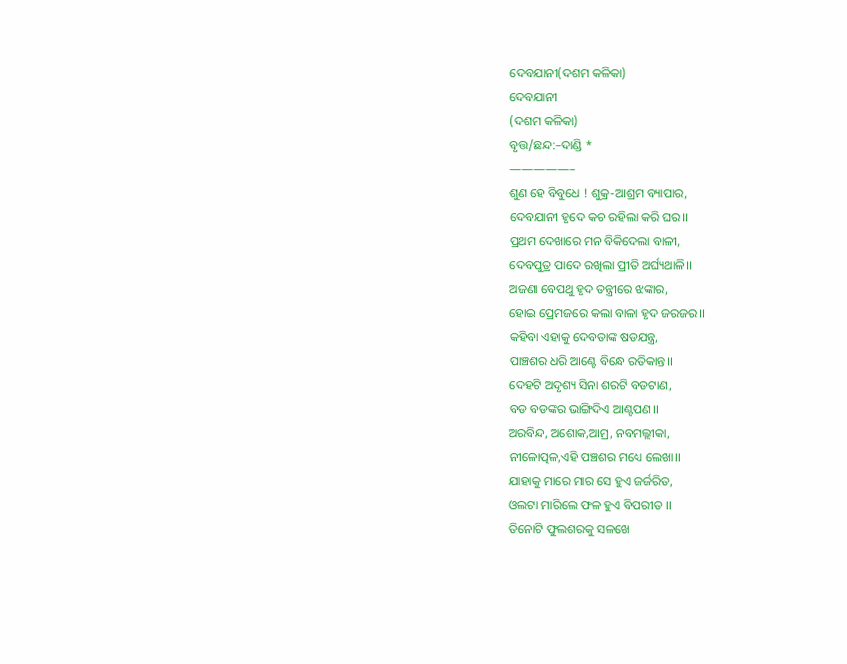ଦେବଯାନୀ(ଦଶମ କଳିକା)
ଦେବଯାନୀ
(ଦଶମ କଳିକା)
ବୃତ୍ତ/ଛନ୍ଦ:–ଦାଣ୍ଡି *
—————–
ଶୁଣ ହେ ବିବୁଧେ ! ଶୁକ୍ର-ଆଶ୍ରମ ବ୍ୟାପାର,
ଦେବଯାନୀ ହୃଦେ କଚ ରହିଲା କରି ଘର।।
ପ୍ରଥମ ଦେଖାରେ ମନ ବିକିଦେଲା ବାଳୀ,
ଦେବପୁତ୍ର ପାଦେ ରଖିଲା ପ୍ରୀତି ଅର୍ଘ୍ୟଥାଳି।।
ଅଜଣା ବେପଥୁ ହୃଦ ତନ୍ତ୍ରୀରେ ଝଙ୍କାର,
ହୋଇ ପ୍ରେମଜରେ କଲା ବାଳା ହୃଦ ଜରଜର।।
କହିବା ଏହାକୁ ଦେବତାଙ୍କ ଷଡଯନ୍ତ୍ର,
ପାଞ୍ଚଶର ଧରି ଆଣ୍ଟେ ବିନ୍ଧେ ରତିକାନ୍ତ।।
ଦେହଟି ଅଦୃଶ୍ୟ ସିନା ଶରଟି ବଡଟାଣ,
ବଡ ବଡଙ୍କର ଭାଙ୍ଗିଦିଏ ଆଣ୍ଟପଣ।।
ଅରବିନ୍ଦ, ଅଶୋକ,ଆମ୍ର, ନବମଲ୍ଲୀକା,
ନୀଳୋତ୍ପଳ,ଏହି ପଞ୍ଚଶର ମଧ୍ୟେ ଲେଖା।।
ଯାହାକୁ ମାରେ ମାର ସେ ହୁଏ ଜର୍ଜରିତ,
ଓଲଟା ମାରିଲେ ଫଳ ହୁଏ ବିପରୀତ ।।
ତିନୋଟି ଫୁଲଶରକୁ ସଳଖେ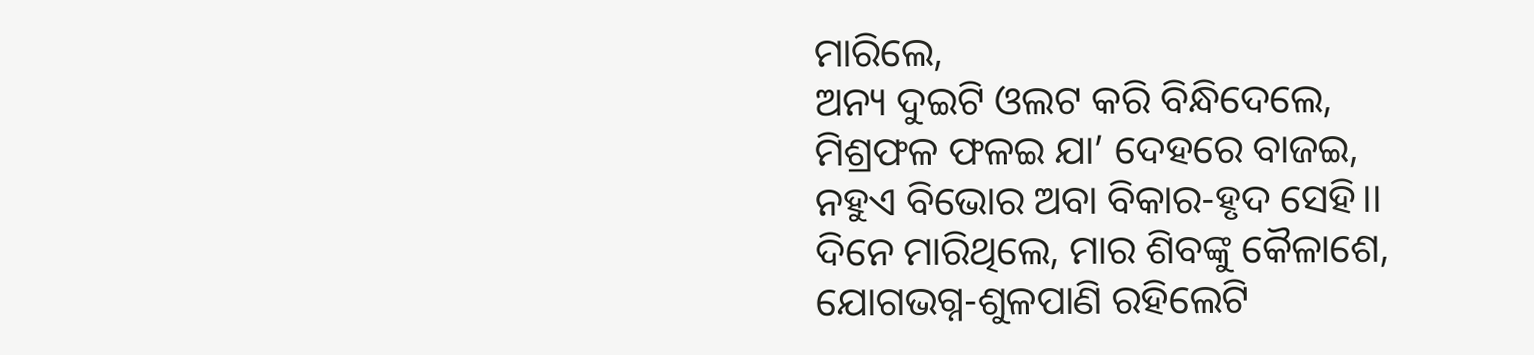ମାରିଲେ,
ଅନ୍ୟ ଦୁଇଟି ଓଲଟ କରି ବିନ୍ଧିଦେଲେ,
ମିଶ୍ରଫଳ ଫଳଇ ଯା’ ଦେହରେ ବାଜଇ,
ନହୁଏ ବିଭୋର ଅବା ବିକାର-ହୃଦ ସେହି।।
ଦିନେ ମାରିଥିଲେ, ମାର ଶିବଙ୍କୁ କୈଳାଶେ,
ଯୋଗଭଗ୍ନ-ଶୁଳପାଣି ରହିଲେଟି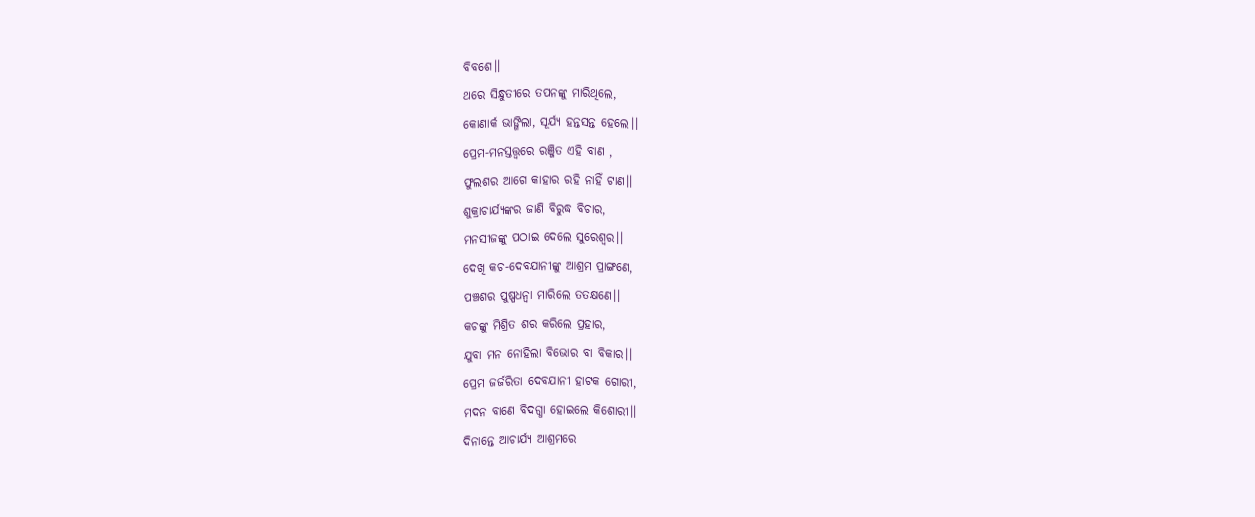ବିବଶେ।।
ଥରେ ସିନ୍ଧୁତୀରେ ତପନଙ୍କୁ ମାରିଥିଲେ,
କୋଣାର୍କ ଭାଙ୍ଗିଲା, ସୂର୍ଯ୍ୟ ହନ୍ତସନ୍ତ ହେଲେ।।
ପ୍ରେମ-ମନସ୍ତତ୍ତ୍ଵରେ ରଞ୍ଜିତ ଏହି ବାଣ ,
ଫୁଲଶର ଆଗେ କାହାର ରହି ନାହିଁ ଟାଣ।।
ଶୁକ୍ରାଚାର୍ଯ୍ୟଙ୍କର ଜାଣି ବିରୁଦ୍ଧ ବିଚାର,
ମନସୀଜଙ୍କୁ ପଠାଇ ଦେଲେ ସୁରେଶ୍ୱର।।
ଦେଖି କଚ-ଦେବଯାନୀଙ୍କୁ ଆଶ୍ରମ ପ୍ରାଙ୍ଗଣେ,
ପଞ୍ଚଶର ପୁଷ୍ପଧନ୍ୱା ମାରିଲେ ତତକ୍ଷଣେ।।
କଚଙ୍କୁ ମିଶ୍ରିତ ଶର କରିଲେ ପ୍ରହାର,
ଯୁବା ମନ ନୋହିଲା ବିଭୋର ବା ବିକାର।।
ପ୍ରେମ ଜର୍ଜରିତା ଦେବଯାନୀ ହାଟକ ଗୋରୀ,
ମଦନ ବାଣେ ବିଦଗ୍ଧା ହୋଇଲେ କିଶୋରୀ।।
ଦିନାନ୍ତେ ଆଚାର୍ଯ୍ୟ ଆଶ୍ରମରେ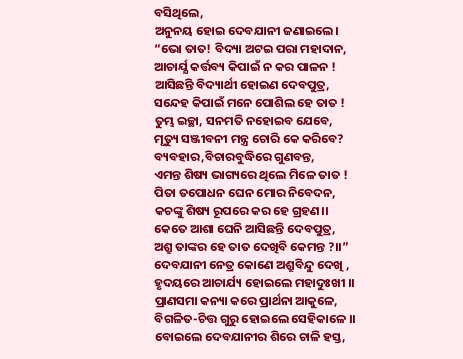ବସିଥିଲେ,
ଅନୁନୟ ହୋଇ ଦେବଯାନୀ ଜଣାଇଲେ।
“ଭୋ ତାତ! ବିଦ୍ୟା ଅଟଇ ପରା ମହାଦାନ,
ଆଚାର୍ଯ୍ଯ କର୍ତ୍ତବ୍ୟ କିପାଇଁ ନ କର ପାଳନ !
ଆସିଛନ୍ତି ବିଦ୍ୟାର୍ଥୀ ହୋଇଣ ଦେବପୁତ୍ର,
ସନ୍ଦେହ କିପାଇଁ ମନେ ପୋଶିଲ ହେ ତାତ !
ତୁମ୍ଭ ଇଚ୍ଛା, ସନମତି ନହୋଇବ ଯେବେ,
ମୃତ୍ୟୁ ସଞ୍ଜୀବନୀ ମନ୍ତ୍ର ଚୋରି କେ କରିବେ?
ବ୍ୟବହାର,ବିଚାରବୁଦ୍ଧିରେ ଗୁଣବନ୍ତ,
ଏମନ୍ତ ଶିଷ୍ୟ ଭାଗ୍ୟରେ ଥିଲେ ମିଳେ ତାତ !
ପିତା ତପୋଧନ ଘେନ ମୋର ନିବେଦନ,
କଚଙ୍କୁ ଶିଷ୍ୟ ରୂପରେ କର ହେ ଗ୍ରହଣ।।
କେତେ ଆଶା ଘେନି ଆସିଛନ୍ତି ଦେବପୁତ୍ର,
ଅଶ୍ରୁ ତାଙ୍କର ହେ ତାତ ଦେଖିବି କେମନ୍ତ ?।।”
ଦେବଯାନୀ ନେତ୍ର କୋଣେ ଅଶ୍ରୁବିନ୍ଦୁ ଦେଖି ,
ହୃଦୟରେ ଆଚାର୍ଯ୍ୟ ହୋଇଲେ ମହାଦୁଃଖୀ ।।
ପ୍ରାଣସମା କନ୍ୟା କରେ ପ୍ରାର୍ଥନା ଆକୁଳେ,
ବିଗଳିତ-ଚିତ୍ତ ଗୁରୁ ହୋଇଲେ ସେହିକାଳେ ।।
ବୋଇଲେ ଦେବଯାନୀର ଶିରେ ଚାଳି ହସ୍ତ,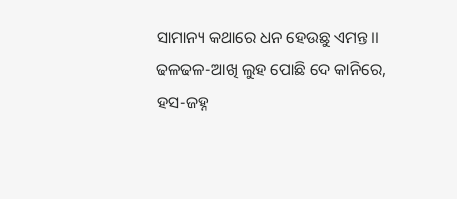ସାମାନ୍ୟ କଥାରେ ଧନ ହେଉଛୁ ଏମନ୍ତ।।
ଢଳଢଳ-ଆଖି ଲୁହ ପୋଛି ଦେ କାନିରେ,
ହସ-ଜହ୍ନ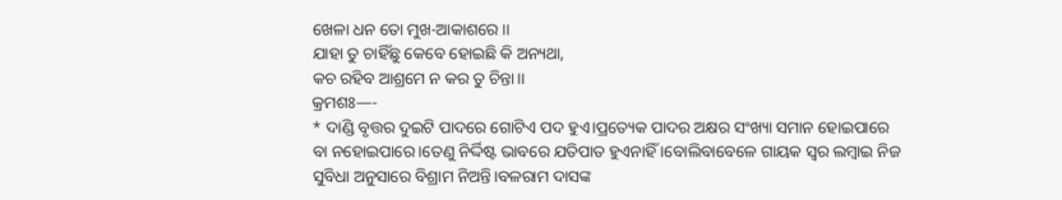ଖେଳା ଧନ ତୋ ମୁଖ-ଆକାଶରେ ।।
ଯାହା ତୁ ଚାହିଁଛୁ କେବେ ହୋଇଛି କି ଅନ୍ୟଥା,
କଚ ରହିବ ଆଶ୍ରମେ ନ କର ତୁ ଚିନ୍ତା।।
କ୍ରମଶଃ—-
* ଦାଣ୍ଡି ବୃତ୍ତର ଦୁଇଟି ପାଦରେ ଗୋଟିଏ ପଦ ହୁଏ।ପ୍ରତ୍ୟେକ ପାଦର ଅକ୍ଷର ସଂଖ୍ୟା ସମାନ ହୋଇପାରେ ବା ନହୋଇପାରେ।ତେଣୁ ନିର୍ଦ୍ଦିଷ୍ଟ ଭାବରେ ଯତିପାତ ହୁଏନାହିଁ ।ବୋଲିବାବେଳେ ଗାୟକ ସ୍ୱର ଲମ୍ବାଇ ନିଜ ସୁବିଧା ଅନୁସାରେ ବିଶ୍ରାମ ନିଅନ୍ତି।ବଳରାମ ଦାସଙ୍କ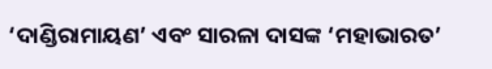‘ଦାଣ୍ଡିରାମାୟଣ’ ଏବଂ ସାରଳା ଦାସଙ୍କ ‘ମହାଭାରତ’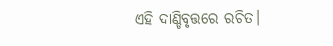ଏହି ଦାଣ୍ଡିବୃତ୍ତରେ ରଚିତ।